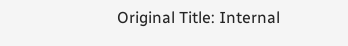Original Title: Internal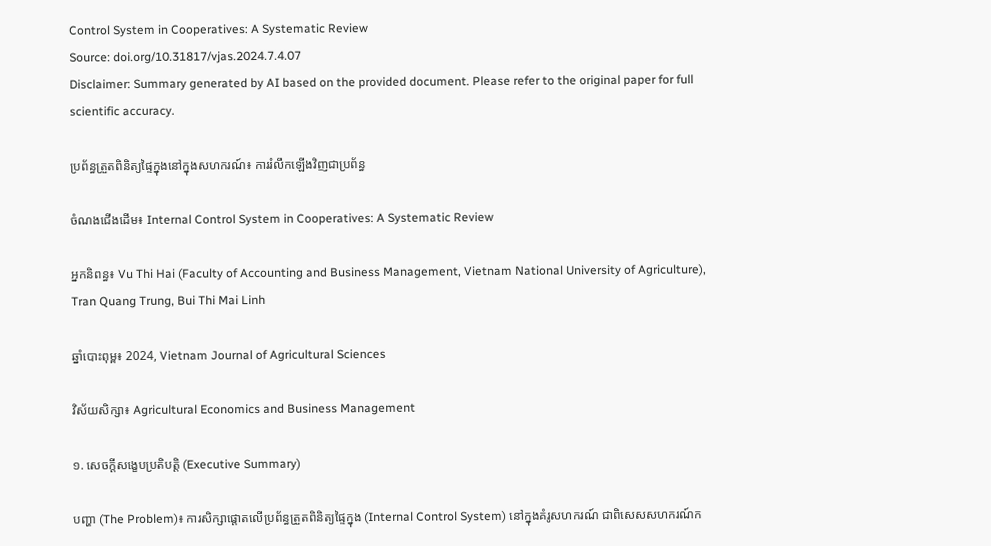Control System in Cooperatives: A Systematic Review
Source: doi.org/10.31817/vjas.2024.7.4.07
Disclaimer: Summary generated by AI based on the provided document. Please refer to the original paper for full scientific accuracy.

ប្រព័ន្ធត្រួតពិនិត្យផ្ទៃក្នុងនៅក្នុងសហករណ៍៖ ការរំលឹកឡើងវិញជាប្រព័ន្ធ

ចំណងជើងដើម៖ Internal Control System in Cooperatives: A Systematic Review

អ្នកនិពន្ធ៖ Vu Thi Hai (Faculty of Accounting and Business Management, Vietnam National University of Agriculture), Tran Quang Trung, Bui Thi Mai Linh

ឆ្នាំបោះពុម្ព៖ 2024, Vietnam Journal of Agricultural Sciences

វិស័យសិក្សា៖ Agricultural Economics and Business Management

១. សេចក្តីសង្ខេបប្រតិបត្តិ (Executive Summary)

បញ្ហា (The Problem)៖ ការសិក្សាផ្តោតលើប្រព័ន្ធត្រួតពិនិត្យផ្ទៃក្នុង (Internal Control System) នៅក្នុងគំរូសហករណ៍ ជាពិសេសសហករណ៍ក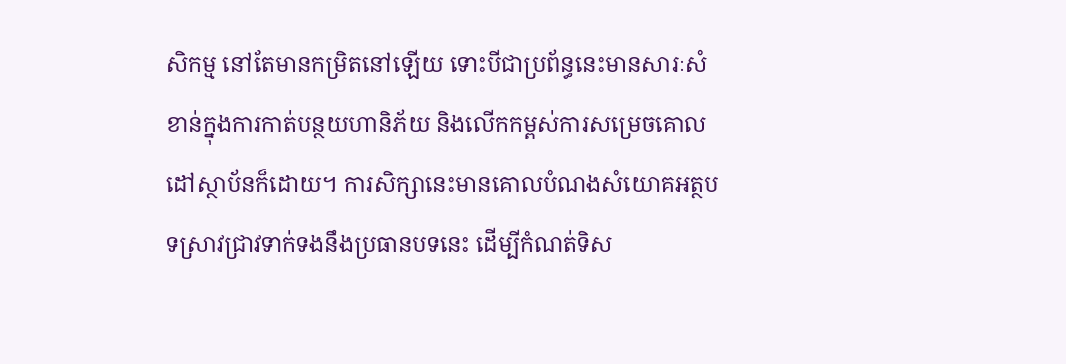សិកម្ម នៅតែមានកម្រិតនៅឡើយ ទោះបីជាប្រព័ន្ធនេះមានសារៈសំខាន់ក្នុងការកាត់បន្ថយហានិភ័យ និងលើកកម្ពស់ការសម្រេចគោលដៅស្ថាប័នក៏ដោយ។ ការសិក្សានេះមានគោលបំណងសំយោគអត្ថបទស្រាវជ្រាវទាក់ទងនឹងប្រធានបទនេះ ដើម្បីកំណត់ទិស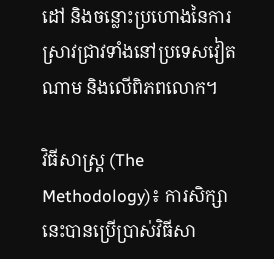ដៅ និងចន្លោះប្រហោងនៃការស្រាវជ្រាវទាំងនៅប្រទេសវៀតណាម និងលើពិភពលោក។

វិធីសាស្ត្រ (The Methodology)៖ ការសិក្សានេះបានប្រើប្រាស់វិធីសា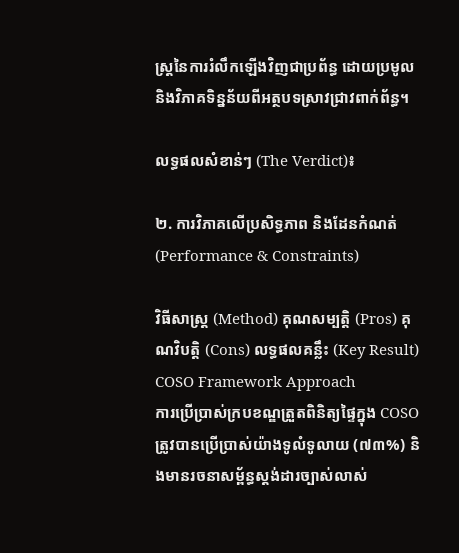ស្ត្រនៃការរំលឹកឡើងវិញជាប្រព័ន្ធ ដោយប្រមូល និងវិភាគទិន្នន័យពីអត្ថបទស្រាវជ្រាវពាក់ព័ន្ធ។

លទ្ធផលសំខាន់ៗ (The Verdict)៖

២. ការវិភាគលើប្រសិទ្ធភាព និងដែនកំណត់ (Performance & Constraints)

វិធីសាស្ត្រ (Method) គុណសម្បត្តិ (Pros) គុណវិបត្តិ (Cons) លទ្ធផលគន្លឹះ (Key Result)
COSO Framework Approach
ការប្រើប្រាស់ក្របខណ្ឌត្រួតពិនិត្យផ្ទៃក្នុង COSO
ត្រូវបានប្រើប្រាស់យ៉ាងទូលំទូលាយ (៧៣%) និងមានរចនាសម្ព័ន្ធស្តង់ដារច្បាស់លាស់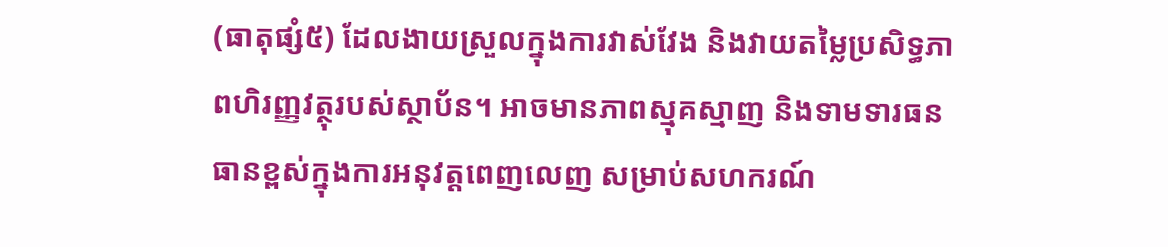(ធាតុផ្សំ៥) ដែលងាយស្រួលក្នុងការវាស់វែង និងវាយតម្លៃប្រសិទ្ធភាពហិរញ្ញវត្ថុរបស់ស្ថាប័ន។ អាចមានភាពស្មុគស្មាញ និងទាមទារធនធានខ្ពស់ក្នុងការអនុវត្តពេញលេញ សម្រាប់សហករណ៍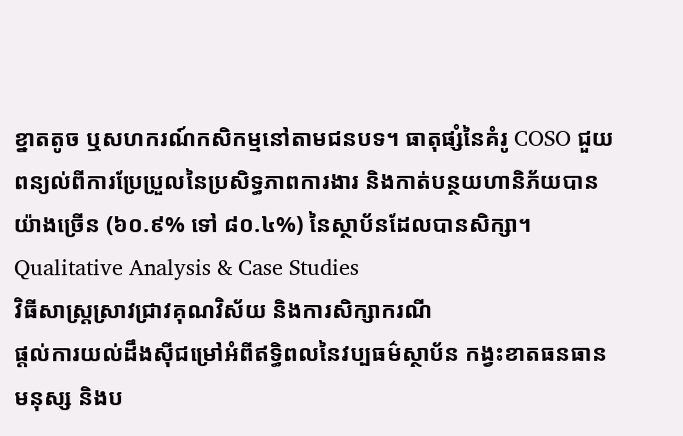ខ្នាតតូច ឬសហករណ៍កសិកម្មនៅតាមជនបទ។ ធាតុផ្សំនៃគំរូ COSO ជួយពន្យល់ពីការប្រែប្រួលនៃប្រសិទ្ធភាពការងារ និងកាត់បន្ថយហានិភ័យបានយ៉ាងច្រើន (៦០.៩% ទៅ ៨០.៤%) នៃស្ថាប័នដែលបានសិក្សា។
Qualitative Analysis & Case Studies
វិធីសាស្ត្រស្រាវជ្រាវគុណវិស័យ និងការសិក្សាករណី
ផ្តល់ការយល់ដឹងស៊ីជម្រៅអំពីឥទ្ធិពលនៃវប្បធម៌ស្ថាប័ន កង្វះខាតធនធានមនុស្ស និងប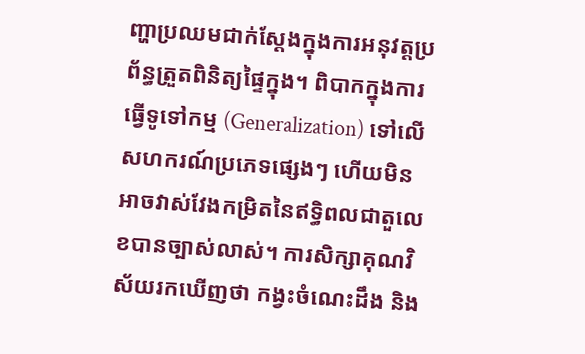ញ្ហាប្រឈមជាក់ស្តែងក្នុងការអនុវត្តប្រព័ន្ធត្រួតពិនិត្យផ្ទៃក្នុង។ ពិបាកក្នុងការធ្វើទូទៅកម្ម (Generalization) ទៅលើសហករណ៍ប្រភេទផ្សេងៗ ហើយមិនអាចវាស់វែងកម្រិតនៃឥទ្ធិពលជាតួលេខបានច្បាស់លាស់។ ការសិក្សាគុណវិស័យរកឃើញថា កង្វះចំណេះដឹង និង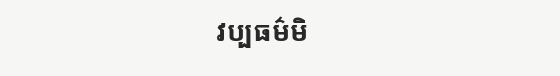វប្បធម៌មិ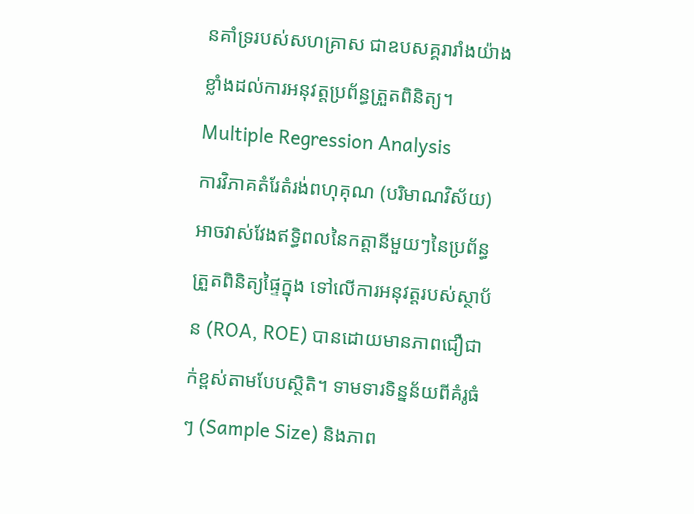នគាំទ្ររបស់សហគ្រាស ជាឧបសគ្គរារាំងយ៉ាងខ្លាំងដល់ការអនុវត្តប្រព័ន្ធត្រួតពិនិត្យ។
Multiple Regression Analysis
ការវិភាគតំរែតំរង់ពហុគុណ (បរិមាណវិស័យ)
អាចវាស់វែងឥទ្ធិពលនៃកត្តានីមួយៗនៃប្រព័ន្ធត្រួតពិនិត្យផ្ទៃក្នុង ទៅលើការអនុវត្តរបស់ស្ថាប័ន (ROA, ROE) បានដោយមានភាពជឿជាក់ខ្ពស់តាមបែបស្ថិតិ។ ទាមទារទិន្នន័យពីគំរូធំៗ (Sample Size) និងភាព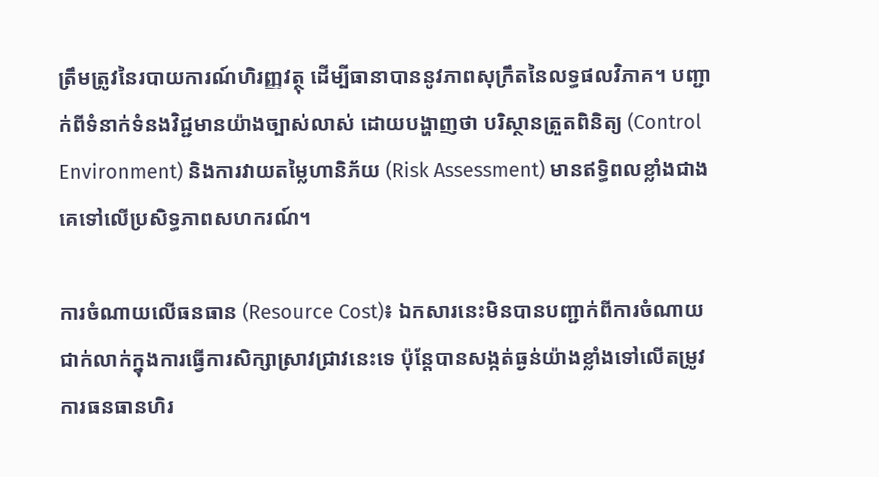ត្រឹមត្រូវនៃរបាយការណ៍ហិរញ្ញវត្ថុ ដើម្បីធានាបាននូវភាពសុក្រឹតនៃលទ្ធផលវិភាគ។ បញ្ជាក់ពីទំនាក់ទំនងវិជ្ជមានយ៉ាងច្បាស់លាស់ ដោយបង្ហាញថា បរិស្ថានត្រួតពិនិត្យ (Control Environment) និងការវាយតម្លៃហានិភ័យ (Risk Assessment) មានឥទ្ធិពលខ្លាំងជាងគេទៅលើប្រសិទ្ធភាពសហករណ៍។

ការចំណាយលើធនធាន (Resource Cost)៖ ឯកសារនេះមិនបានបញ្ជាក់ពីការចំណាយជាក់លាក់ក្នុងការធ្វើការសិក្សាស្រាវជ្រាវនេះទេ ប៉ុន្តែបានសង្កត់ធ្ងន់យ៉ាងខ្លាំងទៅលើតម្រូវការធនធានហិរ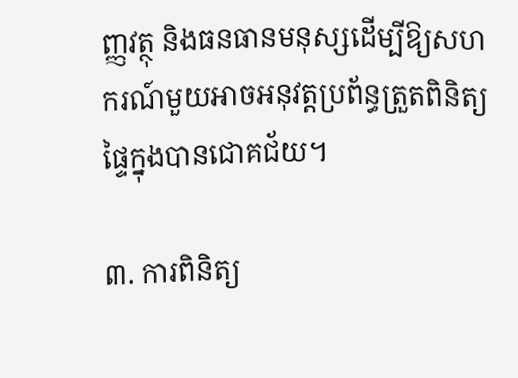ញ្ញវត្ថុ និងធនធានមនុស្សដើម្បីឱ្យសហករណ៍មួយអាចអនុវត្តប្រព័ន្ធត្រួតពិនិត្យផ្ទៃក្នុងបានជោគជ័យ។

៣. ការពិនិត្យ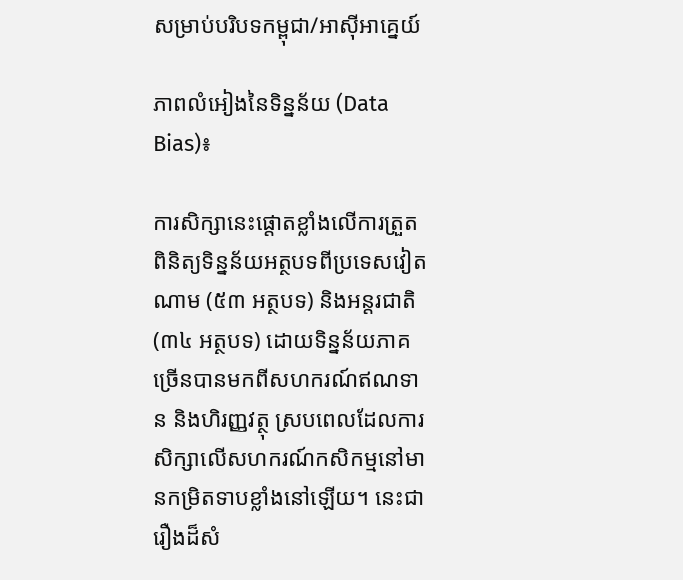សម្រាប់បរិបទកម្ពុជា/អាស៊ីអាគ្នេយ៍

ភាពលំអៀងនៃទិន្នន័យ (Data Bias)៖

ការសិក្សានេះផ្តោតខ្លាំងលើការត្រួតពិនិត្យទិន្នន័យអត្ថបទពីប្រទេសវៀតណាម (៥៣ អត្ថបទ) និងអន្តរជាតិ (៣៤ អត្ថបទ) ដោយទិន្នន័យភាគច្រើនបានមកពីសហករណ៍ឥណទាន និងហិរញ្ញវត្ថុ ស្របពេលដែលការសិក្សាលើសហករណ៍កសិកម្មនៅមានកម្រិតទាបខ្លាំងនៅឡើយ។ នេះជារឿងដ៏សំ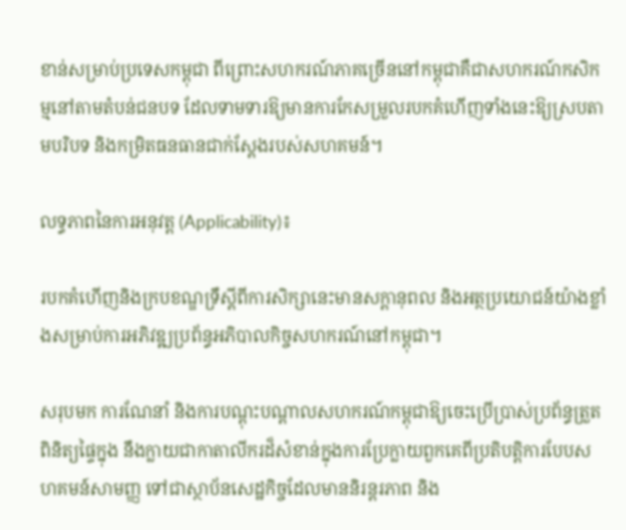ខាន់សម្រាប់ប្រទេសកម្ពុជា ពីព្រោះសហករណ៍ភាគច្រើននៅកម្ពុជាគឺជាសហករណ៍កសិកម្មនៅតាមតំបន់ជនបទ ដែលទាមទារឱ្យមានការកែសម្រួលរបកគំហើញទាំងនេះឱ្យស្របតាមបរិបទ និងកម្រិតធនធានជាក់ស្តែងរបស់សហគមន៍។

លទ្ធភាពនៃការអនុវត្ត (Applicability)៖

របកគំហើញនិងក្របខណ្ឌទ្រឹស្តីពីការសិក្សានេះមានសក្តានុពល និងអត្ថប្រយោជន៍យ៉ាងខ្លាំងសម្រាប់ការអភិវឌ្ឍប្រព័ន្ធអភិបាលកិច្ចសហករណ៍នៅកម្ពុជា។

សរុបមក ការណែនាំ និងការបណ្តុះបណ្តាលសហករណ៍កម្ពុជាឱ្យចេះប្រើប្រាស់ប្រព័ន្ធត្រួតពិនិត្យផ្ទៃក្នុង នឹងក្លាយជាកាតាលីករដ៏សំខាន់ក្នុងការប្រែក្លាយពួកគេពីប្រតិបត្តិការបែបសហគមន៍សាមញ្ញ ទៅជាស្ថាប័នសេដ្ឋកិច្ចដែលមាននិរន្តរភាព និង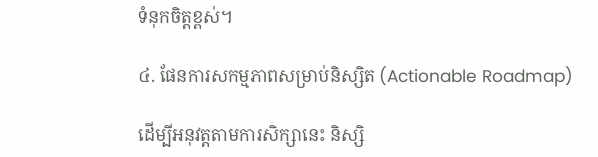ទំនុកចិត្តខ្ពស់។

៤. ផែនការសកម្មភាពសម្រាប់និស្សិត (Actionable Roadmap)

ដើម្បីអនុវត្តតាមការសិក្សានេះ និស្សិ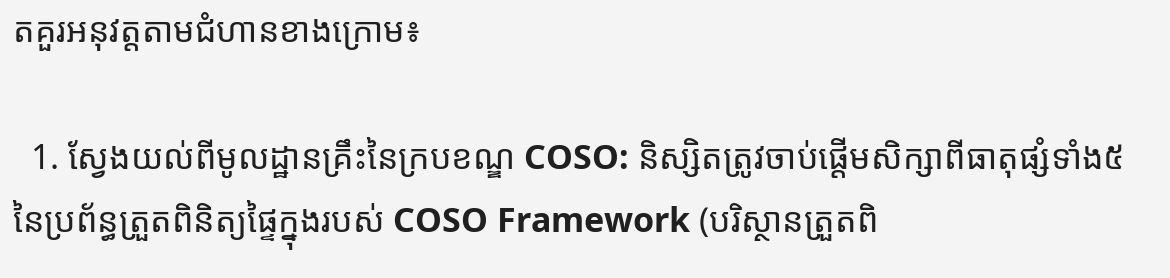តគួរអនុវត្តតាមជំហានខាងក្រោម៖

  1. ស្វែងយល់ពីមូលដ្ឋានគ្រឹះនៃក្របខណ្ឌ COSO: និស្សិតត្រូវចាប់ផ្តើមសិក្សាពីធាតុផ្សំទាំង៥ នៃប្រព័ន្ធត្រួតពិនិត្យផ្ទៃក្នុងរបស់ COSO Framework (បរិស្ថានត្រួតពិ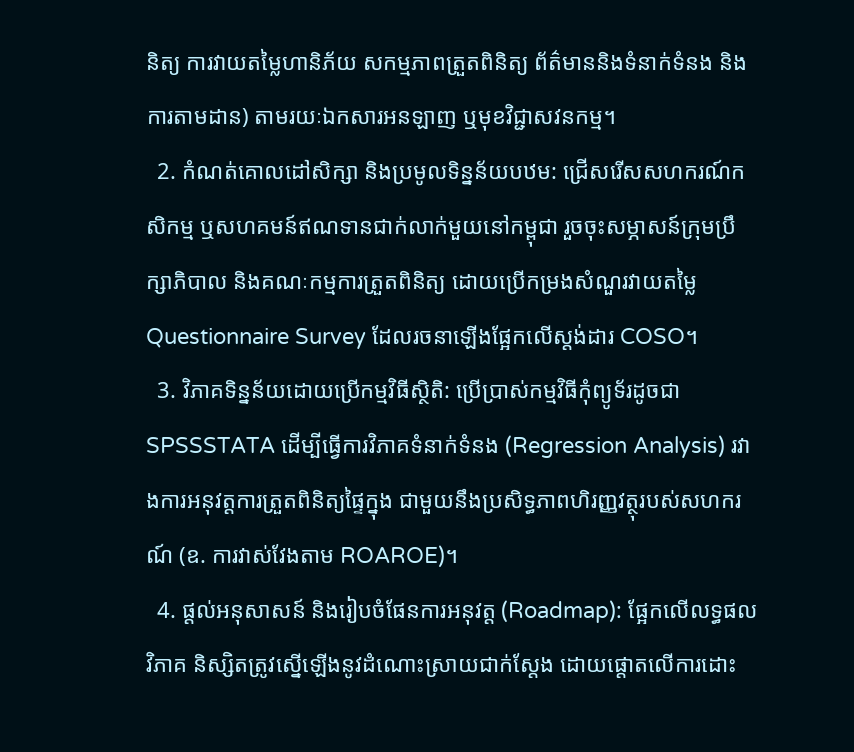និត្យ ការវាយតម្លៃហានិភ័យ សកម្មភាពត្រួតពិនិត្យ ព័ត៌មាននិងទំនាក់ទំនង និងការតាមដាន) តាមរយៈឯកសារអនឡាញ ឬមុខវិជ្ជាសវនកម្ម។
  2. កំណត់គោលដៅសិក្សា និងប្រមូលទិន្នន័យបឋម: ជ្រើសរើសសហករណ៍កសិកម្ម ឬសហគមន៍ឥណទានជាក់លាក់មួយនៅកម្ពុជា រួចចុះសម្ភាសន៍ក្រុមប្រឹក្សាភិបាល និងគណៈកម្មការត្រួតពិនិត្យ ដោយប្រើកម្រងសំណួរវាយតម្លៃ Questionnaire Survey ដែលរចនាឡើងផ្អែកលើស្តង់ដារ COSO។
  3. វិភាគទិន្នន័យដោយប្រើកម្មវិធីស្ថិតិ: ប្រើប្រាស់កម្មវិធីកុំព្យូទ័រដូចជា SPSSSTATA ដើម្បីធ្វើការវិភាគទំនាក់ទំនង (Regression Analysis) រវាងការអនុវត្តការត្រួតពិនិត្យផ្ទៃក្នុង ជាមួយនឹងប្រសិទ្ធភាពហិរញ្ញវត្ថុរបស់សហករណ៍ (ឧ. ការវាស់វែងតាម ROAROE)។
  4. ផ្តល់អនុសាសន៍ និងរៀបចំផែនការអនុវត្ត (Roadmap): ផ្អែកលើលទ្ធផលវិភាគ និស្សិតត្រូវស្នើឡើងនូវដំណោះស្រាយជាក់ស្តែង ដោយផ្តោតលើការដោះ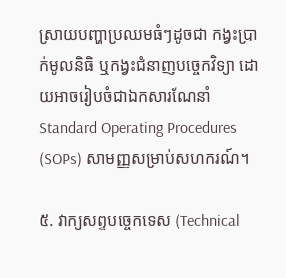ស្រាយបញ្ហាប្រឈមធំៗដូចជា កង្វះប្រាក់មូលនិធិ ឬកង្វះជំនាញបច្ចេកវិទ្យា ដោយអាចរៀបចំជាឯកសារណែនាំ Standard Operating Procedures (SOPs) សាមញ្ញសម្រាប់សហករណ៍។

៥. វាក្យសព្ទបច្ចេកទេស (Technical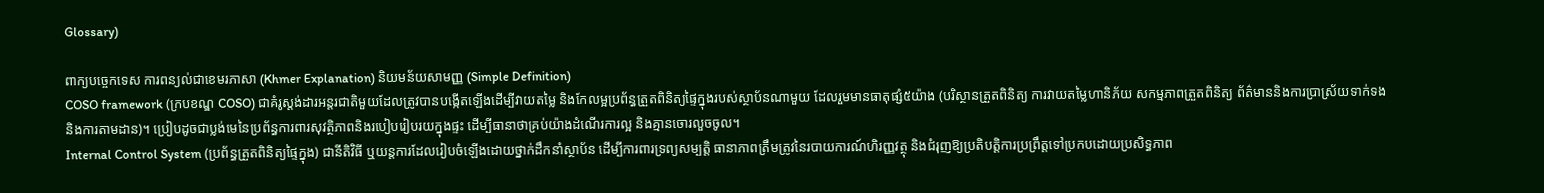Glossary)

ពាក្យបច្ចេកទេស ការពន្យល់ជាខេមរភាសា (Khmer Explanation) និយមន័យសាមញ្ញ (Simple Definition)
COSO framework (ក្របខណ្ឌ COSO) ជាគំរូស្តង់ដារអន្តរជាតិមួយដែលត្រូវបានបង្កើតឡើងដើម្បីវាយតម្លៃ និងកែលម្អប្រព័ន្ធត្រួតពិនិត្យផ្ទៃក្នុងរបស់ស្ថាប័នណាមួយ ដែលរួមមានធាតុផ្សំ៥យ៉ាង (បរិស្ថានត្រួតពិនិត្យ ការវាយតម្លៃហានិភ័យ សកម្មភាពត្រួតពិនិត្យ ព័ត៌មាននិងការប្រាស្រ័យទាក់ទង និងការតាមដាន)។ ប្រៀបដូចជាប្លង់មេនៃប្រព័ន្ធការពារសុវត្ថិភាពនិងរបៀបរៀបរយក្នុងផ្ទះ ដើម្បីធានាថាគ្រប់យ៉ាងដំណើរការល្អ និងគ្មានចោរលួចចូល។
Internal Control System (ប្រព័ន្ធត្រួតពិនិត្យផ្ទៃក្នុង) ជានីតិវិធី ឬយន្តការដែលរៀបចំឡើងដោយថ្នាក់ដឹកនាំស្ថាប័ន ដើម្បីការពារទ្រព្យសម្បត្តិ ធានាភាពត្រឹមត្រូវនៃរបាយការណ៍ហិរញ្ញវត្ថុ និងជំរុញឱ្យប្រតិបត្តិការប្រព្រឹត្តទៅប្រកបដោយប្រសិទ្ធភាព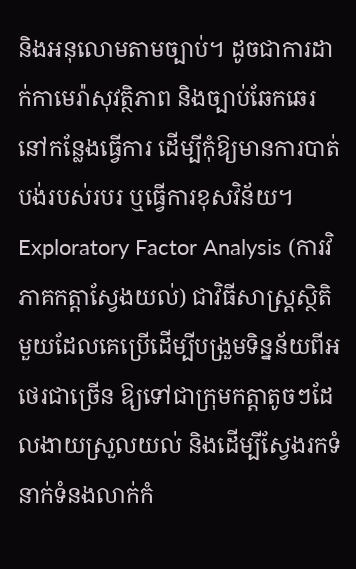និងអនុលោមតាមច្បាប់។ ដូចជាការដាក់កាមេរ៉ាសុវត្ថិភាព និងច្បាប់ឆែកឆេរនៅកន្លែងធ្វើការ ដើម្បីកុំឱ្យមានការបាត់បង់របស់របរ ឬធ្វើការខុសវិន័យ។
Exploratory Factor Analysis (ការវិភាគកត្តាស្វែងយល់) ជាវិធីសាស្ត្រស្ថិតិមួយដែលគេប្រើដើម្បីបង្រួមទិន្នន័យពីអថេរជាច្រើន ឱ្យទៅជាក្រុមកត្តាតូចៗដែលងាយស្រួលយល់ និងដើម្បីស្វែងរកទំនាក់ទំនងលាក់កំ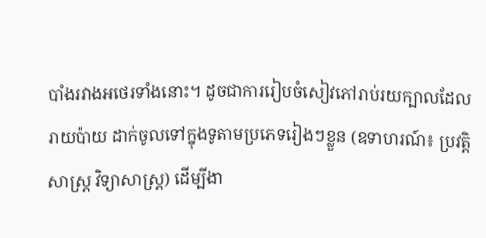បាំងរវាងអថេរទាំងនោះ។ ដូចជាការរៀបចំសៀវភៅរាប់រយក្បាលដែលរាយប៉ាយ ដាក់ចូលទៅក្នុងទូតាមប្រភេទរៀងៗខ្លួន (ឧទាហរណ៍៖ ប្រវត្តិសាស្ត្រ វិទ្យាសាស្ត្រ) ដើម្បីងា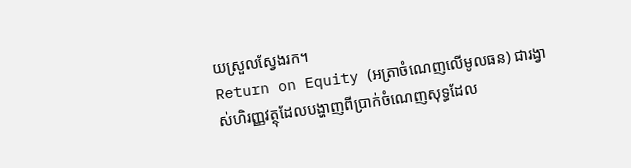យស្រួលស្វែងរក។
Return on Equity (អត្រាចំណេញលើមូលធន) ជារង្វាស់ហិរញ្ញវត្ថុដែលបង្ហាញពីប្រាក់ចំណេញសុទ្ធដែល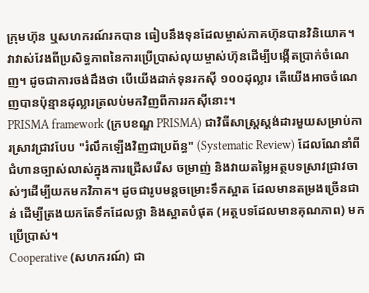ក្រុមហ៊ុន ឬសហករណ៍រកបាន ធៀបនឹងទុនដែលម្ចាស់ភាគហ៊ុនបានវិនិយោគ។ វាវាស់វែងពីប្រសិទ្ធភាពនៃការប្រើប្រាស់លុយម្ចាស់ហ៊ុនដើម្បីបង្កើតប្រាក់ចំណេញ។ ដូចជាការចង់ដឹងថា បើយើងដាក់ទុនរកស៊ី ១០០ដុល្លារ តើយើងអាចចំណេញបានប៉ុន្មានដុល្លារត្រលប់មកវិញពីការរកស៊ីនោះ។
PRISMA framework (ក្របខណ្ឌ PRISMA) ជាវិធីសាស្ត្រស្តង់ដារមួយសម្រាប់ការស្រាវជ្រាវបែប "រំលឹកឡើងវិញជាប្រព័ន្ធ" (Systematic Review) ដែលណែនាំពីជំហានច្បាស់លាស់ក្នុងការជ្រើសរើស ចម្រាញ់ និងវាយតម្លៃអត្ថបទស្រាវជ្រាវចាស់ៗដើម្បីយកមកវិភាគ។ ដូចជារូបមន្តចម្រោះទឹកស្អាត ដែលមានតម្រងច្រើនជាន់ ដើម្បីត្រងយកតែទឹកដែលថ្លា និងស្អាតបំផុត (អត្ថបទដែលមានគុណភាព) មកប្រើប្រាស់។
Cooperative (សហករណ៍) ជា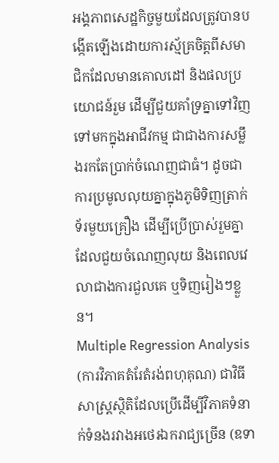អង្គភាពសេដ្ឋកិច្ចមួយដែលត្រូវបានបង្កើតឡើងដោយការស្ម័គ្រចិត្តពីសមាជិកដែលមានគោលដៅ និងផលប្រយោជន៍រួម ដើម្បីជួយគាំទ្រគ្នាទៅវិញទៅមកក្នុងអាជីវកម្ម ជាជាងការសម្លឹងរកតែប្រាក់ចំណេញជាធំ។ ដូចជាការប្រមូលលុយគ្នាក្នុងភូមិទិញត្រាក់ទ័រមួយគ្រឿង ដើម្បីប្រើប្រាស់រួមគ្នា ដែលជួយចំណេញលុយ និងពេលវេលាជាងការជួលគេ ឬទិញរៀងៗខ្លួន។
Multiple Regression Analysis (ការវិភាគតំរែតំរង់ពហុគុណ) ជាវិធីសាស្ត្រស្ថិតិដែលប្រើដើម្បីវិភាគទំនាក់ទំនងរវាងអថេរឯករាជ្យច្រើន (ឧទា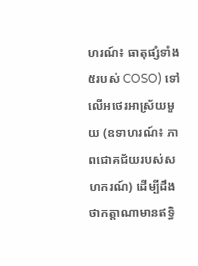ហរណ៍៖ ធាតុផ្សំទាំង៥របស់ COSO) ទៅលើអថេរអាស្រ័យមួយ (ឧទាហរណ៍៖ ភាពជោគជ័យរបស់សហករណ៍) ដើម្បីដឹងថាកត្តាណាមានឥទ្ធិ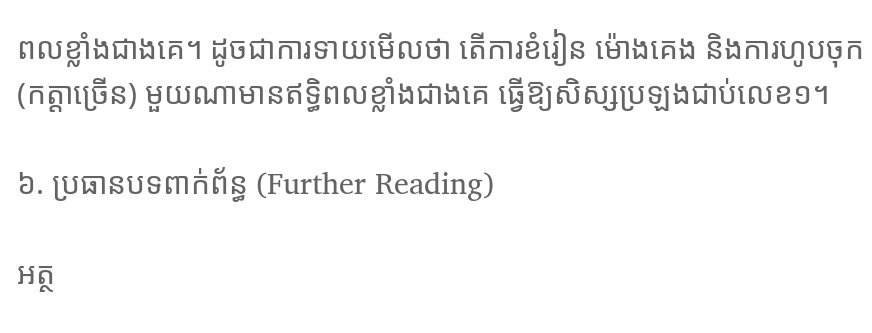ពលខ្លាំងជាងគេ។ ដូចជាការទាយមើលថា តើការខំរៀន ម៉ោងគេង និងការហូបចុក (កត្តាច្រើន) មួយណាមានឥទ្ធិពលខ្លាំងជាងគេ ធ្វើឱ្យសិស្សប្រឡងជាប់លេខ១។

៦. ប្រធានបទពាក់ព័ន្ធ (Further Reading)

អត្ថ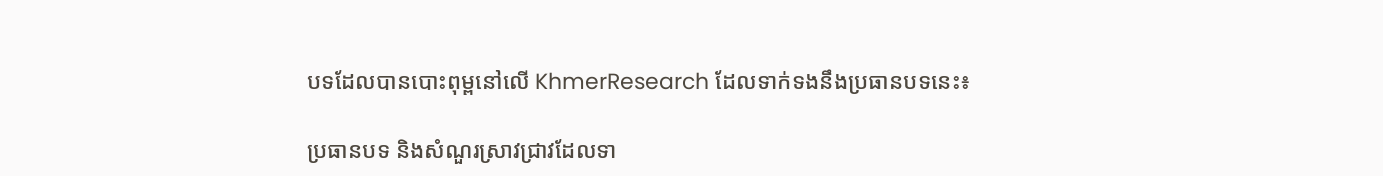បទដែលបានបោះពុម្ពនៅលើ KhmerResearch ដែលទាក់ទងនឹងប្រធានបទនេះ៖

ប្រធានបទ និងសំណួរស្រាវជ្រាវដែលទា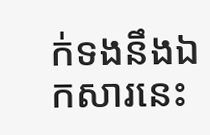ក់ទងនឹងឯកសារនេះ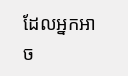ដែលអ្នកអាច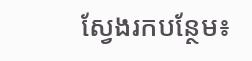ស្វែងរកបន្ថែម៖